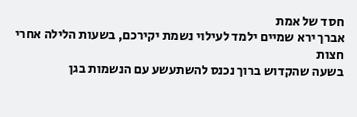חסד של אמת
אברך ירא שמיים ילמד לעילוי נשמת יקירכם, בשעות הלילה אחרי חצות
בשעה שהקדוש ברוך נכנס להשתעשע עם הנשמות בגן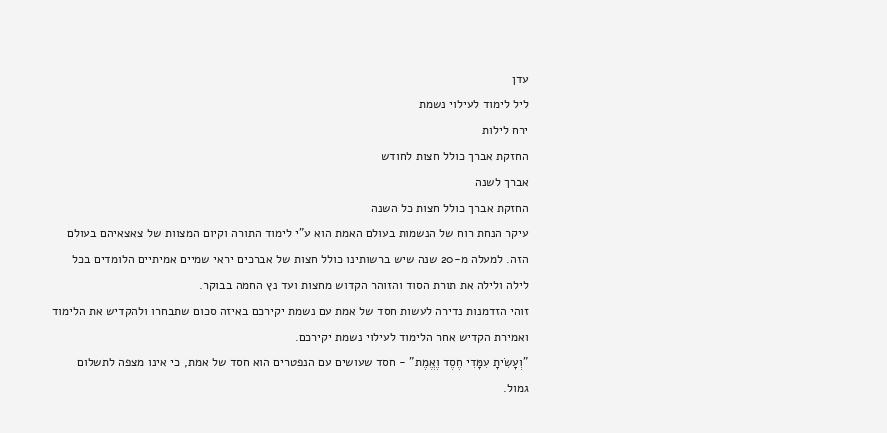עדן
ליל לימוד לעילוי נשמת
ירח לילות
החזקת אברך כולל חצות לחודש
אברך לשנה
החזקת אברך כולל חצות כל השנה
עיקר הנחת רוח של הנשמות בעולם האמת הוא ע"י לימוד התורה וקיום המצוות של צאצאיהם בעולם הזה. למעלה מ-20 שנה שיש ברשותינו כולל חצות של אברכים יראי שמיים אמיתיים הלומדים בכל לילה ולילה את תורת הסוד והזוהר הקדוש מחצות ועד נץ החמה בבוקר.
זוהי הזדמנות נדירה לעשות חסד של אמת עם נשמת יקירכם באיזה סכום שתבחרו ולהקדיש את הלימוד ואמירת הקדיש אחר הלימוד לעילוי נשמת יקירכם.
"וְעָשִׂיתָ עִמָּדִי חֶסֶד וֶאֱמֶת” - חסד שעושים עם הנפטרים הוא חסד של אמת, כי אינו מצפה לתשלום גמול.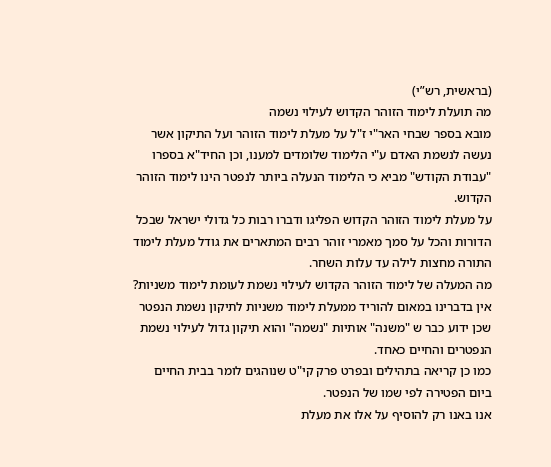(בראשית, רש”י)
מה תועלת לימוד הזוהר הקדוש לעילוי נשמה
מובא בספר שבחי האר"י ז"ל על מעלת לימוד הזוהר ועל התיקון אשר נעשה לנשמת האדם ע"י הלימוד שלומדים למענו, וכן החיד"א בספרו "עבודת הקודש" מביא כי הלימוד הנעלה ביותר לנפטר הינו לימוד הזוהר הקדוש.
על מעלת לימוד הזוהר הקדוש הפליגו ודברו רבות כל גדולי ישראל שבכל הדורות והכל על סמך מאמרי זוהר רבים המתארים את גודל מעלת לימוד התורה מחצות לילה עד עלות השחר.
מה המעלה של לימוד הזוהר הקדוש לעילוי נשמת לעומת לימוד משניות?
אין בדברינו במאום להוריד ממעלת לימוד משניות לתיקון נשמת הנפטר שכן ידוע כבר ש "משנה" אותיות "נשמה" והוא תיקון גדול לעילוי נשמת הנפטרים והחיים כאחד.
כמו כן קריאה בתהילים ובפרט פרק קי"ט שנוהגים לומר בבית החיים ביום הפטירה לפי שמו של הנפטר.
אנו באנו רק להוסיף על אלו את מעלת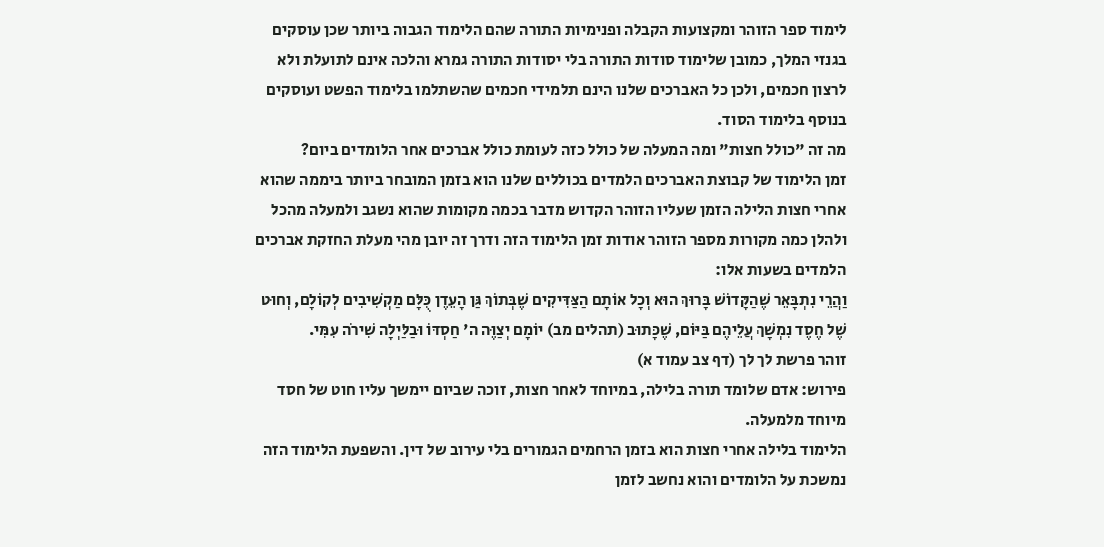לימוד ספר הזוהר ומקצועות הקבלה ופנימיות התורה שהם הלימוד הגבוה ביותר שכן עוסקים בגנזי המלך, כמובן שלימוד סודות התורה בלי יסודות התורה גמרא והלכה אינם לתועלת ולא לרצון חכמים, ולכן כל האברכים שלנו הינם תלמידי חכמים שהשתלמו בלימוד הפשט ועוסקים בנוסף בלימוד הסוד.
מה זה "כולל חצות" ומה המעלה של כולל כזה לעומת כולל אברכים אחר הלומדים ביום?
זמן הלימוד של קבוצת האברכים הלמדים בכוללים שלנו הוא בזמן המובחר ביותר ביממה שהוא אחרי חצות הלילה הזמן שעליו הזוהר הקדוש מדבר בכמה מקומות שהוא נשגב ולמעלה מהכל ולהלן כמה מקורות מספר הזוהר אודות זמן הלימוד הזה ודרך זה יובן מהי מעלת החזקת אברכים הלמדים בשעות אלו:
וַהֲרֵי נִתְבָּאֵר שֶׁהַקָּדוֹשׁ בָּרוּךְ הוּא וְכָל אוֹתָם הַצַּדִּיקִים שֶׁבְּתוֹךְ גַּן הָעֵדֶן כֻּלָּם מַקְשִׁיבִים לְקוֹלָם, וְחוּט שֶׁל חֶסֶד נִמְשָׁךְ עֲלֵיהֶם בַּיּוֹם, שֶׁכָּתוּב (תהלים מב) יוֹמָם יְצַוֶּה ה' חַסְדּוֹ וּבַלַּיְלָה שִׁירֹה עִמִּי.
זוהר פרשת לך לך (דף צב עמוד א)
פירוש: אדם שלומד תורה בלילה, במיוחד לאחר חצות, זוכה שביום יימשך עליו חוט של חסד מיוחד מלמעלה.
הלימוד בלילה אחרי חצות הוא בזמן הרחמים הגמורים בלי עירוב של דין. והשפעת הלימוד הזה נמשכת על הלומדים והוא נחשב לזמן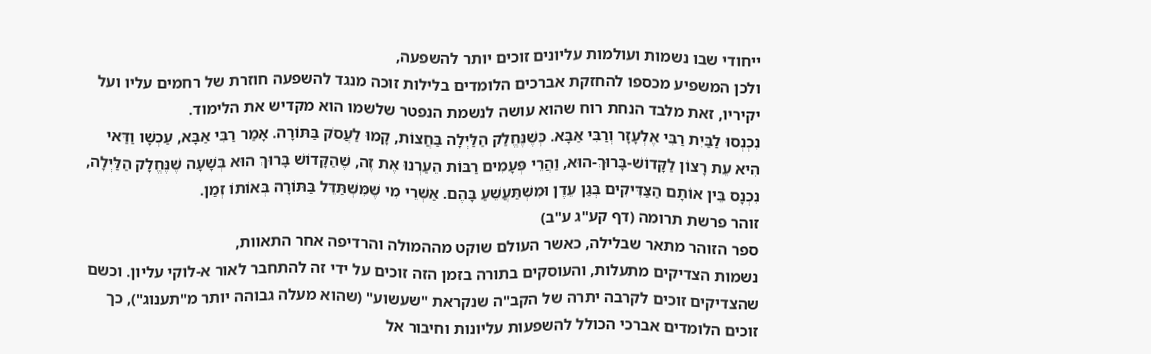ייחודי שבו נשמות ועולמות עליונים זוכים יותר להשפעה,
ולכן המשפיע מכספו להחזקת אברכים הלומדים בלילות זוכה מנגד להשפעה חוזרת של רחמים עליו ועל יקיריו, זאת מלבד הנחת רוח שהוא עושה לנשמת הנפטר שלשמו הוא מקדיש את הלימוד.
נִכְנְסוּ לַבַּיִת רַבִּי אֶלְעָזָר וְרַבִּי אַבָּא. כְּשֶׁנֶּחֱלַק הַלַּיְלָה בַּחֲצוֹת, קָמוּ לַעֲסֹק בַּתּוֹרָה. אָמַר רַבִּי אַבָּא, עַכְשָׁו וַדַּאי הִיא עֵת רָצוֹן לַקָּדוֹשׁ-בָּרוּךְ-הוּא, וַהֲרֵי פְּעָמִים רַבּוֹת הֵעַרְנוּ אֶת זֶה, שֶׁהַקָּדוֹשׁ בָּרוּךְ הוּא בְּשָׁעָה שֶׁנֶּחֱלָק הַלַּיְלָה, נִכְנָס בֵּין אוֹתָם הַצַּדִּיקִים בְּגַן עֵדֶן וּמִשְׁתַּעֲשֵׁעַ בָּהֶם. אַשְׁרֵי מִי שֶׁמִּשְׁתַּדֵּל בַּתּוֹרָה בְּאוֹתוֹ זְמַן.
זוהר פרשת תרומה (דף קע"ג ע"ב)
ספר הזוהר מתאר שבלילה, כאשר העולם שוקט מההמולה והרדיפה אחר התאוות,
נשמות הצדיקים מתעלות, והעוסקים בתורה בזמן הזה זוכים על ידי זה להתחבר לאור א-לוקי עליון. וכשם שהצדיקים זוכים לקרבה יתרה של הקב"ה שנקראת "שעשוע" (שהוא מעלה גבוהה יותר מ"תענוג"), כך זוכים הלומדים אברכי הכולל להשפעות עליונות וחיבור אל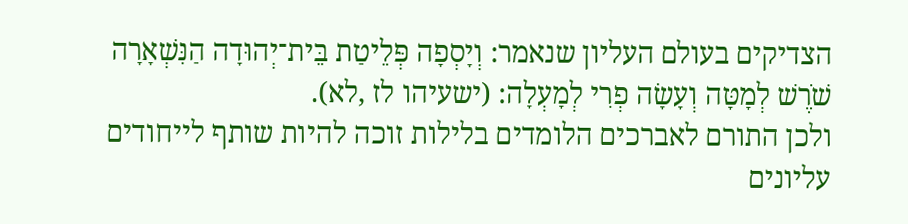הצדיקים בעולם העליון שנאמר: וְיָסְפָה פְּלֵיטַת בֵּית־יְהוּדָה הַנִּשְׁאָרָה שֹׁרֶשׁ לְמָטָּה וְעָשָׂה פְרִי לְמָעְלָה: (ישעיהו לז ,לא).
ולכן התורם לאברכים הלומדים בלילות זוכה להיות שותף לייחודים עליונים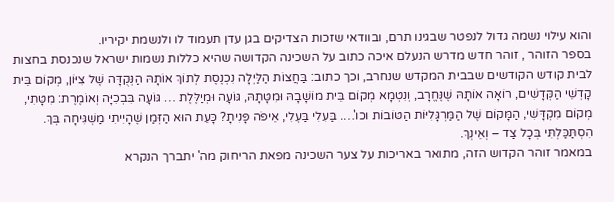והוא עילוי נשמה גדול לנפטר שבגינו תרם, ובוודאי שזכות הצדיקים בגן עדן תעמוד לו ולנשמת יקיריו.
בספר הזוהר , זוהר חדש מדרש הנעלם איכה כתוב על השכינה הקדושה שהיא כללות נשמות ישראל שנכנסת בחצות לבית קודש הקודשים שבבית המקדש שנחרב, וכך כתוב: בַּחֲצוֹת הַלַּיְלָה נִכְנֶסֶת לְתוֹךְ אוֹתָהּ הַנְּקֻדָּה שֶׁל צִיּוֹן, מְקוֹם בֵּית קָדְשֵׁי הַקְּדָשִׁים, רוֹאָה אוֹתָהּ שֶׁנֶּחֱרָב, וְנִטְמָא מְקוֹם בֵּית מוֹשָׁבָהּ וּמִטָּתָהּ, גּוֹעָה וּמְיַלֶּלֶת … גּוֹעָה בִּבְכִיָּה וְאוֹמֶרֶת: מִטָּתִי, מְקוֹם מִקְדָּשִׁי, הַמָּקוֹם שֶׁל הַמַּרְגָּלִיּוֹת הַטּוֹבוֹת וכו'…. בַּעִלִי בַּעְלִי, אֵיפֹה פָּנִיתָ? כָּעֵת הוּא הַזְּמַן שֶׁהָיִיתִי מַשְׁגִּיחָה בְּךְ. הִסְתַּכַּלְתִּי בְּכָל צַד – וְאֵינְךְ.
במאמר זוהר הקדוש הזה, מתואר באריכות על צער השכינה מפאת הריחוק מה' יתברך הנקרא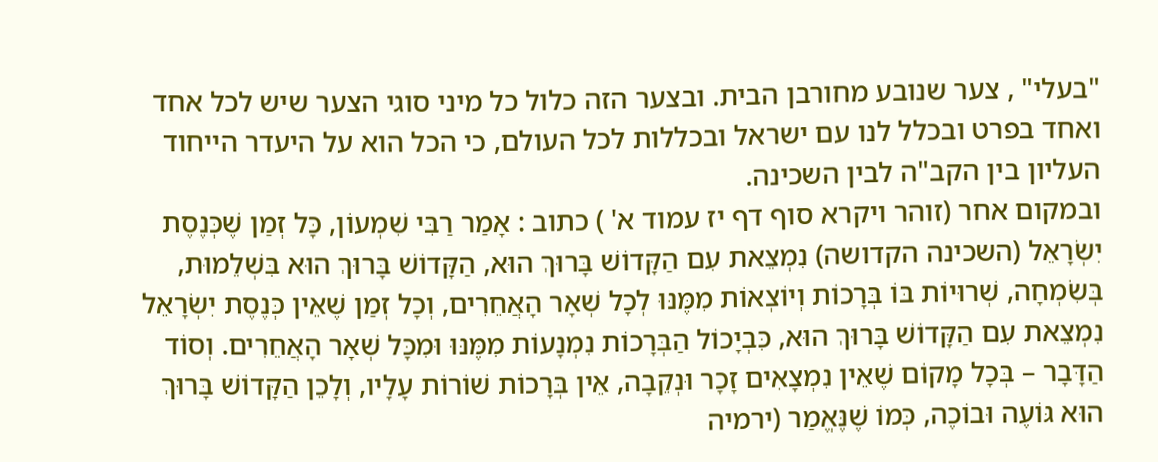"בעלי" , צער שנובע מחורבן הבית. ובצער הזה כלול כל מיני סוגי הצער שיש לכל אחד ואחד בפרט ובכלל לנו עם ישראל ובכללות לכל העולם, כי הכל הוא על היעדר הייחוד העליון בין הקב"ה לבין השכינה.
ובמקום אחר (זוהר ויקרא סוף דף יז עמוד א' ) כתוב : אָמַר רַבִּי שִׁמְעוֹן, כָּל זְמַן שֶׁכְּנֶסֶת יִשְׂרָאֵל (השכינה הקדושה) נִמְצֵאת עִם הַקָּדוֹשׁ בָּרוּךְ הוּא, הַקָּדוֹשׁ בָּרוּךְ הוּא בִּשְׁלֵמוּת, בְּשִׂמְחָה, שְׁרוּיוֹת בּוֹ בְּרָכוֹת וְיוֹצְאוֹת מִמֶּנּוּ לְכָל שְׁאָר הָאֲחֵרִים, וְכָל זְמַן שֶׁאֵין כְּנֶסֶת יִשְׂרָאֵל נִמְצֵאת עִם הַקָּדוֹשׁ בָּרוּךְ הוּא, כִּבְיָכוֹל הַבְּרָכוֹת נִמְנָעוֹת מִמֶּנּוּ וּמִכָּל שְׁאָר הָאֲחֵרִים. וְסוֹד הַדָּבָר – בְּכָל מָקוֹם שֶׁאֵין נִמְצָאִים זָכָר וּנְקֵבָה, אֵין בְּרָכוֹת שׁוֹרוֹת עָלָיו, וְלָכֵן הַקָּדוֹשׁ בָּרוּךְ הוּא גּוֹעֶה וּבוֹכֶה, כְּמוֹ שֶׁנֶּאֱמַר (ירמיה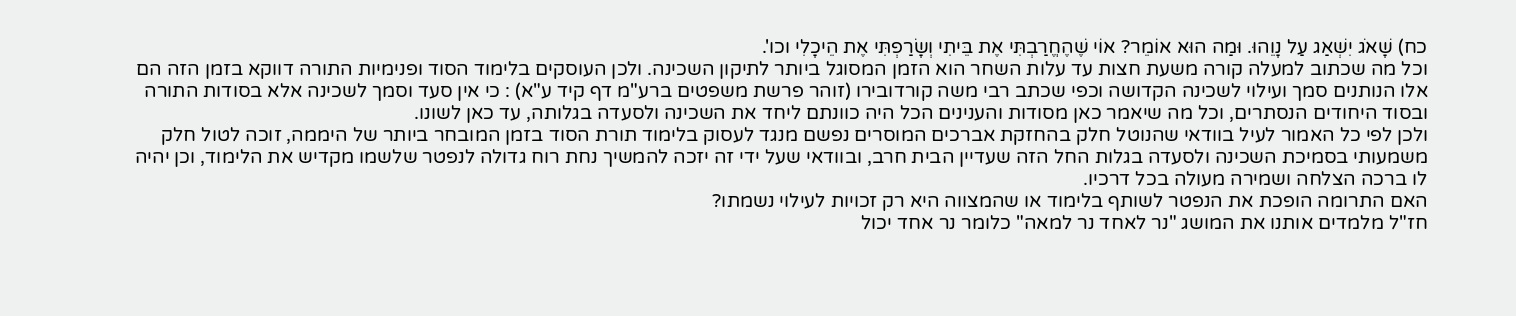כח) שָׁאֹג יִשְׁאַג עַל נָוֵהוּ. וּמַה הוּא אוֹמֵר? אוֹי שֶׁהֶחֱרַבְתִּי אֶת בֵּיתִי וְשָׂרַפְתִּי אֶת הֵיכָלִי וכו'.
וכל מה שכתוב למעלה קורה משעת חצות עד עלות השחר הוא הזמן המסוגל ביותר לתיקון השכינה. ולכן העוסקים בלימוד הסוד ופנימיות התורה דווקא בזמן הזה הם אלו הנותנים סמך ועילוי לשכינה הקדושה וכפי שכתב רבי משה קורדובירו (זוהר פרשת משפטים ברע"מ דף קיד ע"א) : כי אין סעד וסמך לשכינה אלא בסודות התורה ובסוד היחודים הנסתרים, וכל מה שיאמר כאן מסודות והענינים הכל היה כוונתם ליחד את השכינה ולסעדה בגלותה, עד כאן לשונו.
ולכן לפי כל האמור לעיל בוודאי שהנוטל חלק בהחזקת אברכים המוסרים נפשם מנגד לעסוק בלימוד תורת הסוד בזמן המובחר ביותר של היממה, זוכה לטול חלק משמעותי בסמיכת השכינה ולסעדה בגלות החל הזה שעדיין הבית חרב, ובוודאי שעל ידי זה יזכה להמשיך נחת רוח גדולה לנפטר שלשמו מקדיש את הלימוד, וכן יהיה לו ברכה הצלחה ושמירה מעולה בכל דרכיו.
האם התרומה הופכת את הנפטר לשותף בלימוד או שהמצווה היא רק זכויות לעילוי נשמתו?
חז"ל מלמדים אותנו את המושג "נר לאחד נר למאה" כלומר נר אחד יכול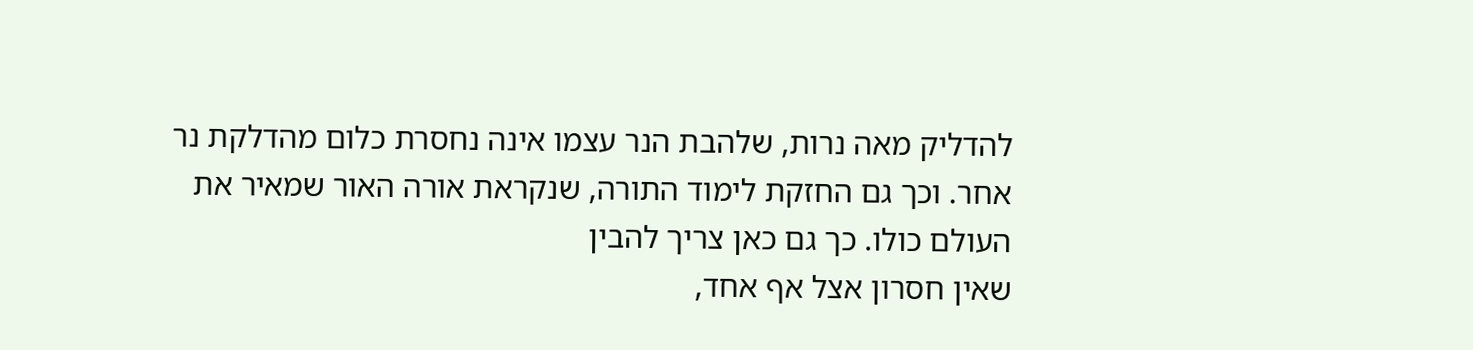להדליק מאה נרות, שלהבת הנר עצמו אינה נחסרת כלום מהדלקת נר אחר. וכך גם החזקת לימוד התורה, שנקראת אורה האור שמאיר את העולם כולו. כך גם כאן צריך להבין
שאין חסרון אצל אף אחד,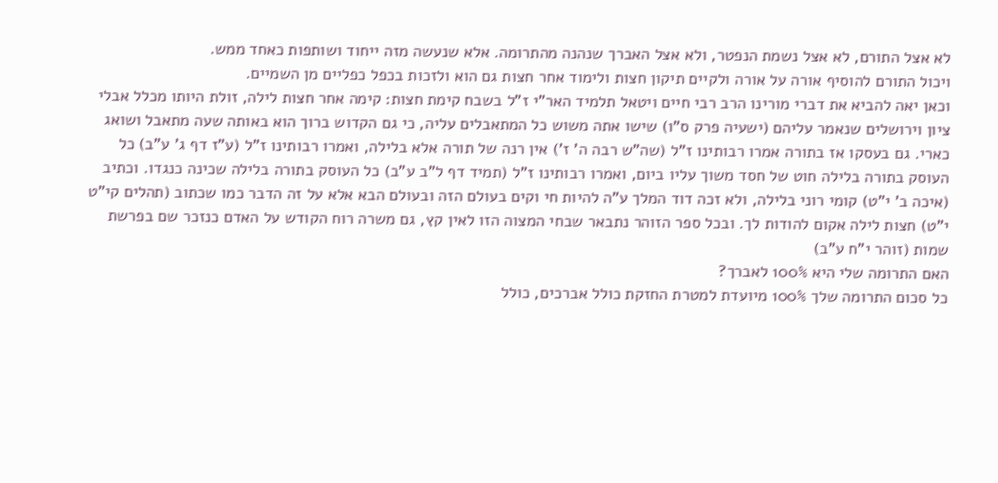לא אצל התורם, לא אצל נשמת הנפטר, ולא אצל האברך שנהנה מהתרומה. אלא שנעשה מזה ייחוד ושותפות כאחד ממש.
ויכול התורם להוסיף אורה על אורה ולקיים תיקון חצות ולימוד אחר חצות גם הוא ולזכות בכפל כפליים מן השמיים.
וכאן יאה להביא את דברי מורינו הרב רבי חיים ויטאל תלמיד האר"י ז"ל בשבח קימת חצות: קימה אחר חצות לילה, זולת היותו מכלל אבלי ציון וירושלים שנאמר עליהם (ישעיה פרק ס"ו) שישו אתה משוש כל המתאבלים עליה, כי גם הקדוש ברוך הוא באותה שעה מתאבל ושואג כארי. גם בעסקו אז בתורה אמרו רבותינו ז"ל (שה"ש רבה ה' ז') אין רנה של תורה אלא בלילה, ואמרו רבותינו ז"ל (ע"ז דף ג' ע"ב) כל העוסק בתורה בלילה חוט של חסד משוך עליו ביום, ואמרו רבותינו ז"ל (תמיד דף ל"ב ע"ב) כל העוסק בתורה בלילה שכינה כנגדו. וכתיב (איכה ב' י"ט) קומי רוני בלילה, ולא זכה דוד המלך ע"ה להיות חי וקים בעולם הזה ובעולם הבא אלא על זה הדבר כמו שכתוב (תהלים קי"ט י"ט) חצות לילה אקום להודות לך. ובכל ספר הזוהר נתבאר שבחי המצוה הזו לאין קץ, גם משרה רוח הקודש על האדם כנזכר שם בפרשת שמות (זוהר י"ח ע"ב)
האם התרומה שלי היא 100% לאברך?
כל סכום התרומה שלך 100% מיועדת למטרת החזקת כולל אברכים, כולל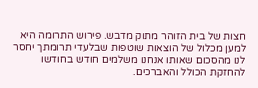חצות של בית הזוהר מתוק מדבש. פירוש התרומה היא למען מכלול של הוצאות שוטפות שבלעדי תרומתך יחסר לנו מהסכום שאותו אנחנו משלמים חודש בחודשו להחזקת הכולל והאברכים.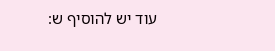עוד יש להוסיף ש: